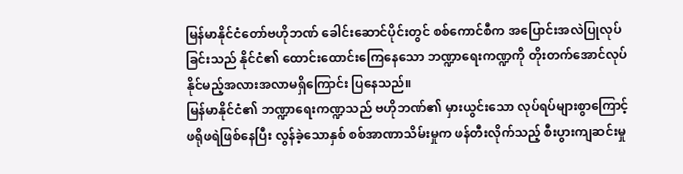မြန်မာနိုင်ငံတော်ဗဟိုဘဏ် ခေါင်းဆောင်ပိုင်းတွင် စစ်ကောင်စီက အပြောင်းအလဲပြုလုပ်ခြင်းသည် နိုင်ငံ၏ ထောင်းထောင်းကြေနေသော ဘဏ္ဍာရေးကဏ္ဍကို တိုးတက်အောင်လုပ်နိုင်မည့်အလားအလာမရှိကြောင်း ပြနေသည်။
မြန်မာနိုင်ငံ၏ ဘဏ္ဍာရေးကဏ္ဍသည် ဗဟိုဘဏ်၏ မှားယွင်းသော လုပ်ရပ်များစွာကြောင့် ဖရိုဖရဲဖြစ်နေပြီး လွန်ခဲ့သောနှစ် စစ်အာဏာသိမ်းမှုက ဖန်တီးလိုက်သည့် စီးပွားကျဆင်းမှု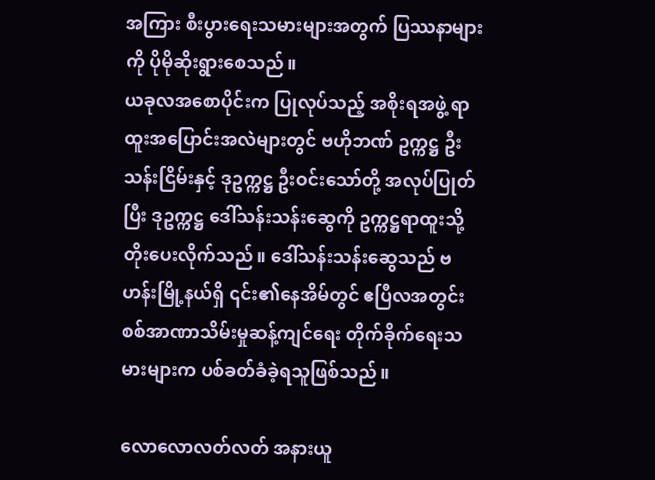အကြား စီးပွားရေးသမားများအတွက် ပြဿနာများကို ပိုမိုဆိုးရွားစေသည်။
ယခုလအစောပိုင်းက ပြုလုပ်သည့် အစိုးရအဖွဲ့ ရာထူးအပြောင်းအလဲများတွင် ဗဟိုဘဏ် ဥက္ကဋ္ဌ ဦးသန်းငြိမ်းနှင့် ဒုဥက္ကဋ္ဌ ဦးဝင်းသော်တို့ အလုပ်ပြုတ်ပြီး ဒုဥက္ကဋ္ဌ ဒေါ်သန်းသန်းဆွေကို ဥက္ကဋ္ဌရာထူးသို့ တိုးပေးလိုက်သည်။ ဒေါ်သန်းသန်းဆွေသည် ဗဟန်းမြို့နယ်ရှိ ၎င်း၏နေအိမ်တွင် ဧပြီလအတွင်း စစ်အာဏာသိမ်းမှုဆန့်ကျင်ရေး တိုက်ခိုက်ရေးသမားများက ပစ်ခတ်ခံခဲ့ရသူဖြစ်သည်။

လောလောလတ်လတ် အနားယူ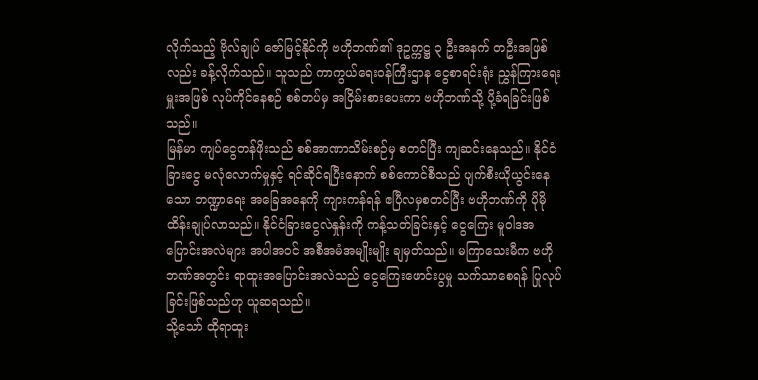လိုက်သည့် ဗိုလ်ချုပ် ဇော်မြင့်နိုင်ကို ဗဟိုဘဏ်၏ ဒုဥက္ကဋ္ဌ ၃ ဦးအနက် တဦးအဖြစ်လည်း ခန့်လိုက်သည်။ သူသည် ကာကွယ်ရေးဝန်ကြီးဌာန ငွေစာရင်းရုံး ညွှန်ကြားရေးမှူးအဖြစ် လုပ်ကိုင်နေစဉ် စစ်တပ်မှ အငြိမ်းစားပေးကာ ဗဟိုဘဏ်သို့ ပို့ခံရခြင်းဖြစ်သည်။
မြန်မာ ကျပ်ငွေတန်ဖိုးသည် စစ်အာဏာသိမ်းစဉ်မှ စတင်ပြီး ကျဆင်းနေသည်။ နိုင်ငံခြားငွေ မလုံလောက်မှုနှင့် ရင်ဆိုင်ရပြီးနောက် စစ်ကောင်စီသည် ပျက်စီးယိုယွင်းနေသော ဘဏ္ဍာရေး အခြေအနေကို ကျားကန်ရန် ဧပြီလမှစတင်ပြီး ဗဟိုဘဏ်ကို ပိုမိုထိန်းချုပ်လာသည်။ နိုင်ငံခြားငွေလဲနှုန်းကို ကန့်သတ်ခြင်းနှင့် ငွေကြေး မူဝါဒအပြောင်းအလဲများ အပါအဝင် အစီအမံအမျိုးမျိုး ချမှတ်သည်။ မကြာသေးမီက ဗဟိုဘဏ်အတွင်း ရာထူးအပြောင်းအလဲသည် ငွေကြေးဖောင်းပွမှု သက်သာစေရန် ပြုလုပ်ခြင်းဖြစ်သည်ဟု ယူဆရသည်။
သို့သော် ထိုရာထူး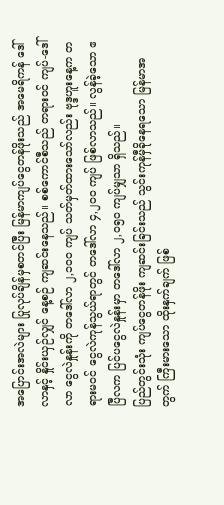အပြောင်းအလဲများ ပြုလုပ်ချိန်မှစတင်ပြီး မြန်မာကျပ်ငွေတန်ဖိုးသည် အမေရိကန် ဒေါ်လာနှင့် နှိုင်းယှဉ်လျှင် နေ့စဉ် ကျဆင်းနေသည်။ စစ်ကောင်စီသည် တရားဝင် ကျပ်-ဒေါ်လာ ငွေလဲနှုန်းကို တဒေါ်လာ ၂,၁၀၀ ကျပ် သတ်မှတ်ထားသော်လည်း ဗုဒ္ဒဟူးနေ့က တရားမဝင် ငွေလဲကုန်သွယ်ရာတွင် တဒေါ်လာ ၄,၂၀၀ ကျပ် ဖြစ်လာသည်။ လွန်ခဲ့သော ဧပြီလက ပြင်ပငွေလဲနှုန်းမှာ တဒေါ်လာ ၂,၀၅၀ ကျပ်မျှသာ ရှိသည်။
ပြည်တွင်းသုံး ကျပ်ငွေတန်ဖိုး ကျဆင်းခြင်းသည် သွင်းကုန်မှီခိုနေရသော မြန်မာအတွက် ကြီးမားသော ထိုးနှက်ချက် ဖြစ်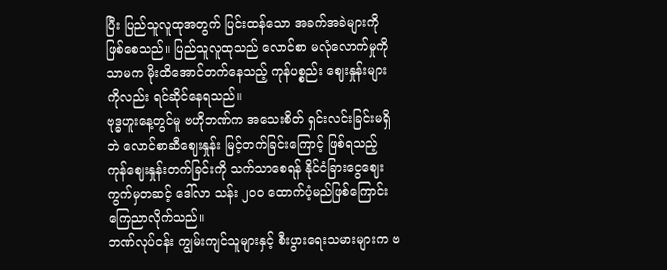ပြီး ပြည်သူလူထုအတွက် ပြင်းထန်သော အခက်အခဲများကို ဖြစ်စေသည်။ ပြည်သူလူထုသည် လောင်စာ မလုံလောက်မှုကိုသာမက မိုးထိအောင်တက်နေသည့် ကုန်ပစ္စည်း ဈေးနှုန်းများကိုလည်း ရင်ဆိုင်နေရသည်။
ဗုဒ္ဓဟူးနေ့တွင်မူ ဗဟိုဘဏ်က အသေးစိတ် ရှင်းလင်းခြင်းမရှိဘဲ လောင်စာဆီဈေးနှုန်း မြင့်တက်ခြင်းကြောင့် ဖြစ်ရသည့် ကုန်ဈေးနှုန်းတက်ခြင်းကို သက်သာစေရန် နိုင်ငံခြားငွေဈေးကွက်မှတဆင့် ဒေါ်လာ သန်း ၂၀၀ ထောက်ပံ့မည်ဖြစ်ကြောင်း ကြေညာလိုက်သည်။
ဘဏ်လုပ်ငန်း ကျွမ်းကျင်သူများနှင့် စီးပွားရေးသမားများက ဗ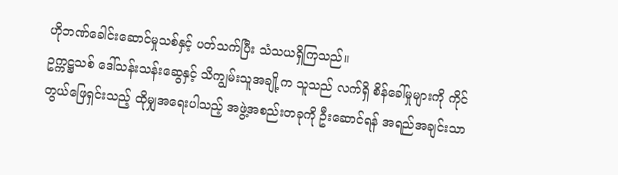ဟိုဘဏ်ခေါင်းဆောင်မှုသစ်နှင့် ပတ်သက်ပြီး သံသယရှိကြသည်။
ဥက္ကဋ္ဌသစ် ဒေါ်သန်းသန်းဆွေနှင့် သိကျွမ်းသူအချို့က သူသည် လက်ရှိ စိန်ခေါ်မှုများကို ကိုင်တွယ်ဖြေရှင်းသည့် ထိုမျှအရေးပါသည့် အဖွဲ့အစည်းတခုကို ဦးဆောင်ရန် အရည်အချင်းသာ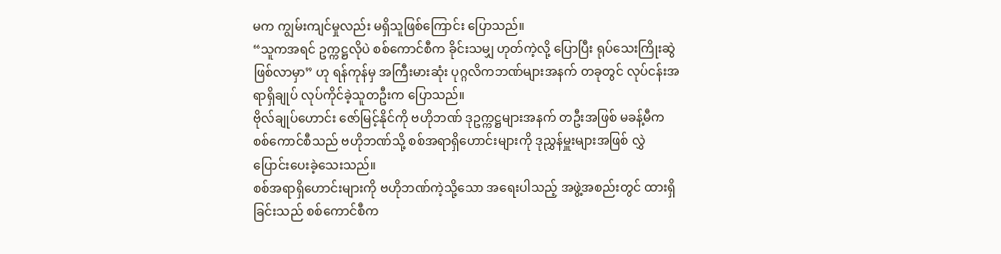မက ကျွမ်းကျင်မှုလည်း မရှိသူဖြစ်ကြောင်း ပြောသည်။
“သူကအရင် ဥက္ကဋ္ဌလိုပဲ စစ်ကောင်စီက ခိုင်းသမျှ ဟုတ်ကဲ့လို့ ပြောပြီး ရုပ်သေးကြိုးဆွဲဖြစ်လာမှာ” ဟု ရန်ကုန်မှ အကြီးမားဆုံး ပုဂ္ဂလိကဘဏ်များအနက် တခုတွင် လုပ်ငန်းအရာရှိချုပ် လုပ်ကိုင်ခဲ့သူတဦးက ပြောသည်။
ဗိုလ်ချုပ်ဟောင်း ဇော်မြင့်နိုင်ကို ဗဟိုဘဏ် ဒုဥက္ကဋ္ဌများအနက် တဦးအဖြစ် မခန့်မီက စစ်ကောင်စီသည် ဗဟိုဘဏ်သို့ စစ်အရာရှိဟောင်းများကို ဒုညွှန်မှူးများအဖြစ် လွှဲပြောင်းပေးခဲ့သေးသည်။
စစ်အရာရှိဟောင်းများကို ဗဟိုဘဏ်ကဲ့သို့သော အရေးပါသည့် အဖွဲ့အစည်းတွင် ထားရှိခြင်းသည် စစ်ကောင်စီက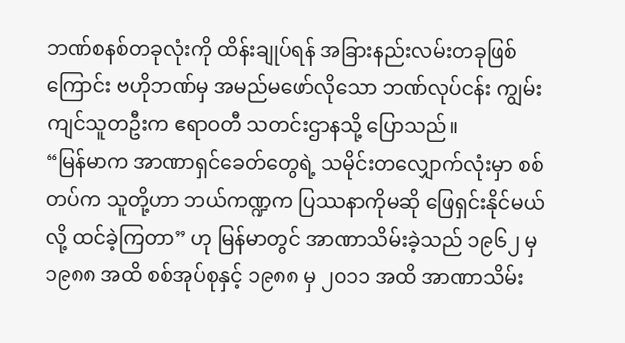ဘဏ်စနစ်တခုလုံးကို ထိန်းချုပ်ရန် အခြားနည်းလမ်းတခုဖြစ်ကြောင်း ဗဟိုဘဏ်မှ အမည်မဖော်လိုသော ဘဏ်လုပ်ငန်း ကျွမ်းကျင်သူတဦးက ဧရာဝတီ သတင်းဌာနသို့ ပြောသည်။
“မြန်မာက အာဏာရှင်ခေတ်တွေရဲ့ သမိုင်းတလျှောက်လုံးမှာ စစ်တပ်က သူတို့ဟာ ဘယ်ကဏ္ဍက ပြဿနာကိုမဆို ဖြေရှင်းနိုင်မယ်လို့ ထင်ခဲ့ကြတာ” ဟု မြန်မာတွင် အာဏာသိမ်းခဲ့သည် ၁၉၆၂ မှ ၁၉၈၈ အထိ စစ်အုပ်စုနှင့် ၁၉၈၈ မှ ၂၀၁၁ အထိ အာဏာသိမ်း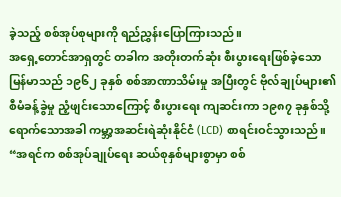ခဲ့သည့် စစ်အုပ်စုများကို ရည်ညွှန်းပြောကြားသည်။
အရှေ့တောင်အာရှတွင် တခါက အတိုးတက်ဆုံး စီးပွားရေးဖြစ်ခဲ့သော မြန်မာသည် ၁၉၆၂ ခုနှစ် စစ်အာဏာသိမ်းမှု အပြီးတွင် ဗိုလ်ချုပ်များ၏ စီမံခန့်ခွဲမှု ညံ့ဖျင်းသောကြောင့် စီးပွားရေး ကျဆင်းကာ ၁၉၈၇ ခုနှစ်သို့ ရောက်သောအခါ ကမ္ဘာ့အဆင်းရဲဆုံးနိုင်ငံ (LCD) စာရင်းဝင်သွားသည်။
“အရင်က စစ်အုပ်ချုပ်ရေး ဆယ်စုနှစ်များစွာမှာ စစ်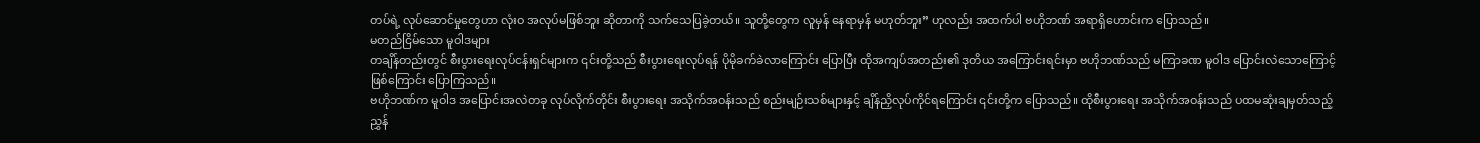တပ်ရဲ့ လုပ်ဆောင်မှုတွေဟာ လုံးဝ အလုပ်မဖြစ်ဘူး ဆိုတာကို သက်သေပြခဲ့တယ်။ သူတို့တွေက လူမှန် နေရာမှန် မဟုတ်ဘူး” ဟုလည်း အထက်ပါ ဗဟိုဘဏ် အရာရှိဟောင်းက ပြောသည်။
မတည်ငြိမ်သော မူဝါဒများ
တချိန်တည်းတွင် စီးပွားရေးလုပ်ငန်းရှင်များက ၎င်းတို့သည် စီးပွားရေးလုပ်ရန် ပိုမိုခက်ခဲလာကြောင်း ပြောပြီး ထိုအကျပ်အတည်း၏ ဒုတိယ အကြောင်းရင်းမှာ ဗဟိုဘဏ်သည် မကြာခဏ မူဝါဒ ပြောင်းလဲသောကြောင့် ဖြစ်ကြောင်း ပြောကြသည်။
ဗဟိုဘဏ်က မူဝါဒ အပြောင်းအလဲတခု လုပ်လိုက်တိုင်း စီးပွားရေး အသိုက်အဝန်းသည် စည်းမျဉ်းသစ်များနှင့် ချိန်ညှိလုပ်ကိုင်ရကြောင်း ၎င်းတို့က ပြောသည်။ ထိုစီးပွားရေး အသိုက်အဝန်းသည် ပထမဆုံးချမှတ်သည့် ညွှန်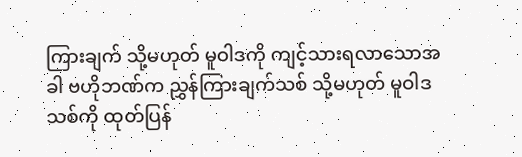ကြားချက် သို့မဟုတ် မူဝါဒကို ကျင့်သားရလာသောအခါ ဗဟိုဘဏ်က ညွှန်ကြားချက်သစ် သို့မဟုတ် မူဝါဒသစ်ကို ထုတ်ပြန်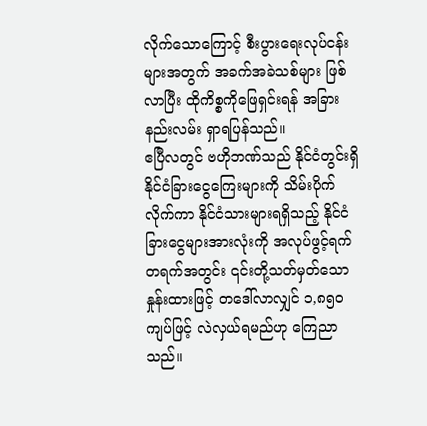လိုက်သောကြောင့် စီးပွားရေးလုပ်ငန်းများအတွက် အခက်အခဲသစ်များ ဖြစ်လာပြီး ထိုကိစ္စကိုဖြေရှင်းရန် အခြားနည်းလမ်း ရှာရပြန်သည်။
ဧပြီလတွင် ဗဟိုဘဏ်သည် နိုင်ငံတွင်းရှိ နိုင်ငံခြားငွေကြေးများကို သိမ်းပိုက်လိုက်ကာ နိုင်ငံသားများရရှိသည့် နိုင်ငံခြားငွေများအားလုံးကို အလုပ်ဖွင့်ရက် တရက်အတွင်း ၎င်းတို့သတ်မှတ်သော နှုန်းထားဖြင့် တဒေါ်လာလျှင် ၁,၈၅၀ ကျပ်ဖြင့် လဲလှယ်ရမည်ဟု ကြေညာသည်။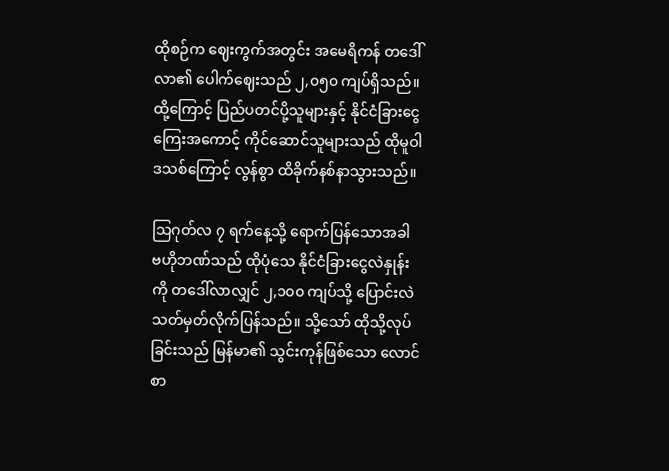ထိုစဉ်က ဈေးကွက်အတွင်း အမေရိကန် တဒေါ်လာ၏ ပေါက်ဈေးသည် ၂,၀၅၀ ကျပ်ရှိသည်။ ထို့ကြောင့် ပြည်ပတင်ပို့သူများနှင့် နိုင်ငံခြားငွေကြေးအကောင့် ကိုင်ဆောင်သူများသည် ထိုမူဝါဒသစ်ကြောင့် လွန်စွာ ထိခိုက်နစ်နာသွားသည်။

သြဂုတ်လ ၇ ရက်နေ့သို့ ရောက်ပြန်သောအခါ ဗဟိုဘဏ်သည် ထိုပုံသေ နိုင်ငံခြားငွေလဲနှုန်းကို တဒေါ်လာလျှင် ၂,၁၀၀ ကျပ်သို့ ပြောင်းလဲသတ်မှတ်လိုက်ပြန်သည်။ သို့သော် ထိုသို့လုပ်ခြင်းသည် မြန်မာ၏ သွင်းကုန်ဖြစ်သော လောင်စာ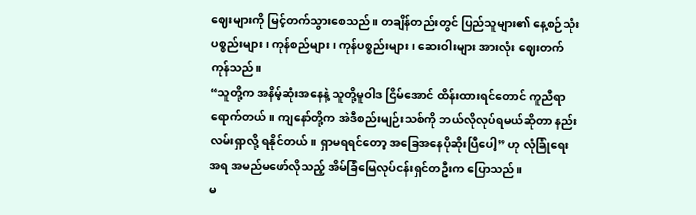ဈေးများကို မြင့်တက်သွားစေသည်။ တချိန်တည်းတွင် ပြည်သူများ၏ နေ့စဉ်သုံးပစ္စည်းများ၊ ကုန်စည်များ၊ ကုန်ပစ္စည်းများ၊ ဆေးဝါးများ အားလုံး ဈေးတက်ကုန်သည်။
“သူတို့က အနိမ့်ဆုံးအနေနဲ့ သူတို့မူဝါဒ ငြိမ်အောင် ထိန်းထားရင်တောင် ကူညီရာရောက်တယ်။ ကျနော်တို့က အဲဒီစည်းမျဉ်းသစ်ကို ဘယ်လိုလုပ်ရမယ်ဆိုတာ နည်းလမ်းရှာလို့ ရနိုင်တယ်။ ရှာမရရင်တော့ အခြေအနေပိုဆိုးပြီပေါ့” ဟု လုံခြုံရေးအရ အမည်မဖော်လိုသည့် အိမ်ခြံမြေလုပ်ငန်းရှင်တဦးက ပြောသည်။
မ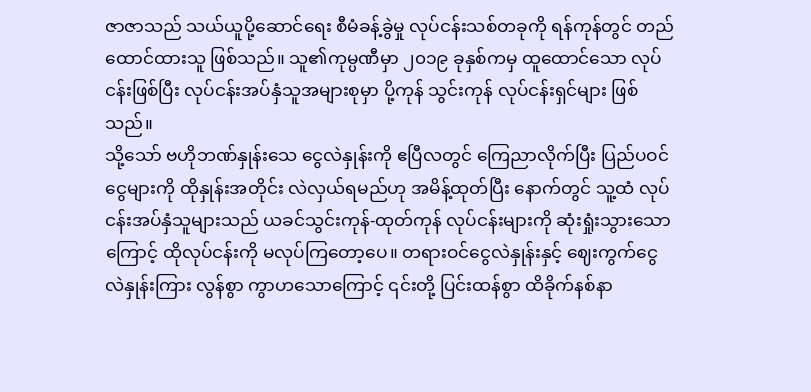ဇာဇာသည် သယ်ယူပို့ဆောင်ရေး စီမံခန့်ခွဲမှု လုပ်ငန်းသစ်တခုကို ရန်ကုန်တွင် တည်ထောင်ထားသူ ဖြစ်သည်။ သူ၏ကုမ္ပဏီမှာ ၂၀၁၉ ခုနှစ်ကမှ ထူထောင်သော လုပ်ငန်းဖြစ်ပြီး လုပ်ငန်းအပ်နှံသူအများစုမှာ ပို့ကုန် သွင်းကုန် လုပ်ငန်းရှင်များ ဖြစ်သည်။
သို့သော် ဗဟိုဘဏ်နှုန်းသေ ငွေလဲနှုန်းကို ဧပြီလတွင် ကြေညာလိုက်ပြီး ပြည်ပဝင်ငွေများကို ထိုနှုန်းအတိုင်း လဲလှယ်ရမည်ဟု အမိန့်ထုတ်ပြီး နောက်တွင် သူ့ထံ လုပ်ငန်းအပ်နှံသူများသည် ယခင်သွင်းကုန်-ထုတ်ကုန် လုပ်ငန်းများကို ဆုံးရှုံးသွားသောကြောင့် ထိုလုပ်ငန်းကို မလုပ်ကြတော့ပေ။ တရားဝင်ငွေလဲနှုန်းနှင့် ဈေးကွက်ငွေလဲနှုန်းကြား လွန်စွာ ကွာဟသောကြောင့် ၎င်းတို့ ပြင်းထန်စွာ ထိခိုက်နစ်နာ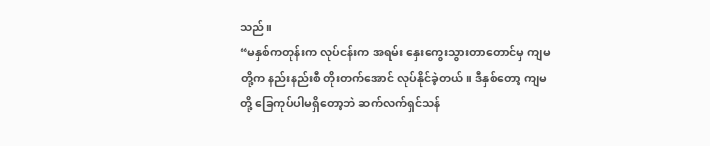သည်။
“မနှစ်ကတုန်းက လုပ်ငန်းက အရမ်း နှေးကွေးသွားတာတောင်မှ ကျမတို့က နည်းနည်းစီ တိုးတက်အောင် လုပ်နိုင်ခဲ့တယ်။ ဒီနှစ်တော့ ကျမတို့ ခြေကုပ်ပါမရှိတော့ဘဲ ဆက်လက်ရှင်သန်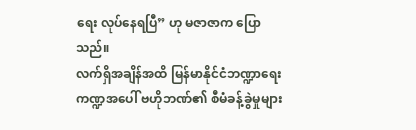ရေး လုပ်နေရပြီ” ဟု မဇာဇာက ပြောသည်။
လက်ရှိအချိန်အထိ မြန်မာနိုင်ငံဘဏ္ဍာရေး ကဏ္ဍအပေါ် ဗဟိုဘဏ်၏ စီမံခန့်ခွဲမှုများ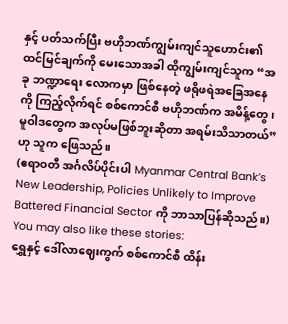နှင့် ပတ်သက်ပြီး ဗဟိုဘဏ်ကျွမ်းကျင်သူဟောင်း၏ ထင်မြင်ချက်ကို မေးသောအခါ ထိုကျွမ်းကျင်သူက “အခု ဘဏ္ဍာရေး လောကမှာ ဖြစ်နေတဲ့ ဖရိုဖရဲအခြေအနေကို ကြည့်လိုက်ရင် စစ်ကောင်စီ ဗဟိုဘဏ်က အမိန့်တွေ၊ မူဝါဒတွေက အလုပ်မဖြစ်ဘူးဆိုတာ အရမ်းသိသာတယ်” ဟု သူက ဖြေသည်။
(ဧရာဝတီ အင်္ဂလိပ်ပိုင်းပါ Myanmar Central Bank’s New Leadership, Policies Unlikely to Improve Battered Financial Sector ကို ဘာသာပြန်ဆိုသည်။)
You may also like these stories:
ရွှေနှင့် ဒေါ်လာဈေးကွက် စစ်ကောင်စီ ထိန်း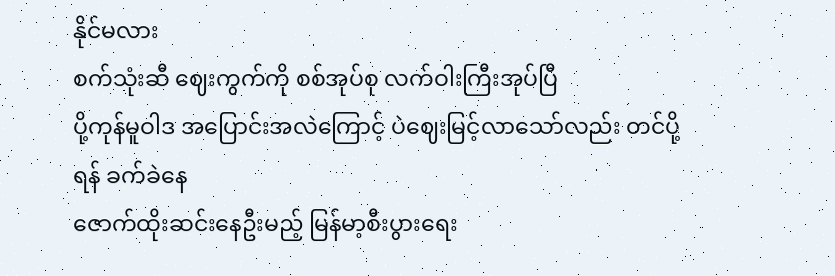နိုင်မလား
စက်သုံးဆီ ဈေးကွက်ကို စစ်အုပ်စု လက်ဝါးကြီးအုပ်ပြီ
ပို့ကုန်မူဝါဒ အပြောင်းအလဲကြောင့် ပဲဈေးမြင့်လာသော်လည်း တင်ပို့ရန် ခက်ခဲနေ
ဇောက်ထိုးဆင်းနေဦးမည့် မြန်မာ့စီးပွားရေး